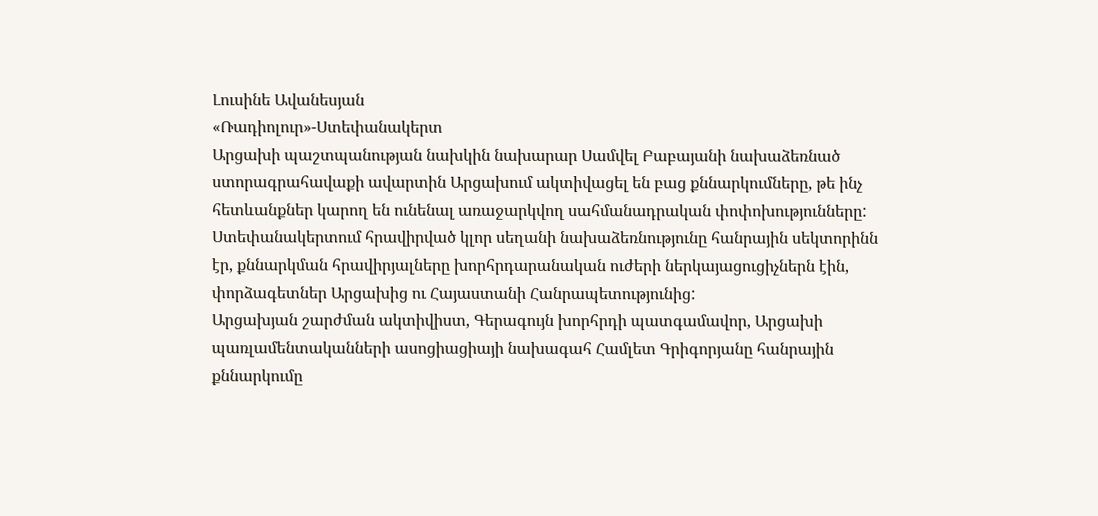Լուսինե Ավանեսյան
«Ռադիոլուր»-Ստեփանակերտ
Արցախի պաշտպանության նախկին նախարար Սամվել Բաբայանի նախաձեռնած ստորագրահավաքի ավարտին Արցախում ակտիվացել են բաց քննարկումները, թե ինչ հետևանքներ կարող են ունենալ առաջարկվող սահմանադրական փոփոխությունները: Ստեփանակերտում հրավիրված կլոր սեղանի նախաձեռնությունը հանրային սեկտորինն էր, քննարկման հրավիրյալները խորհրդարանական ուժերի ներկայացուցիչներն էին, փորձագետներ Արցախից ու Հայաստանի Հանրապետությունից:
Արցախյան շարժման ակտիվիստ, Գերագույն խորհրդի պատգամավոր, Արցախի պառլամենտականների ասոցիացիայի նախագահ Համլետ Գրիգորյանը հանրային քննարկումը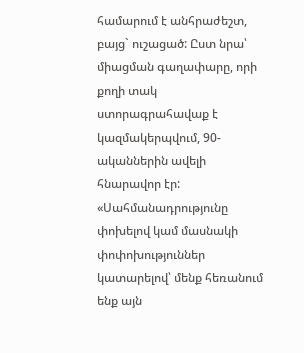համարում է անհրաժեշտ, բայց` ուշացած: Ըստ նրա՝ միացման գաղափարը, որի քողի տակ ստորագրահավաք է կազմակերպվում, 90-ականներին ավելի հնարավոր էր:
«Սահմանադրությունը փոխելով կամ մասնակի փոփոխություններ կատարելով՝ մենք հեռանում ենք այն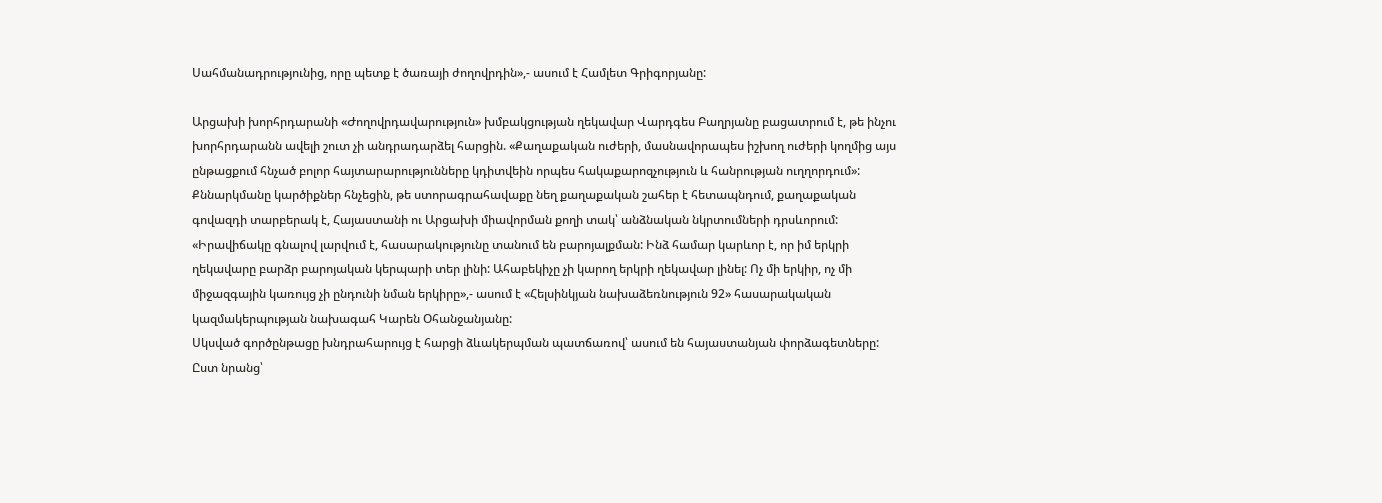Սահմանադրությունից, որը պետք է ծառայի ժողովրդին»,- ասում է Համլետ Գրիգորյանը:

Արցախի խորհրդարանի «Ժողովրդավարություն» խմբակցության ղեկավար Վարդգես Բաղրյանը բացատրում է, թե ինչու խորհրդարանն ավելի շուտ չի անդրադարձել հարցին. «Քաղաքական ուժերի, մասնավորապես իշխող ուժերի կողմից այս ընթացքում հնչած բոլոր հայտարարությունները կդիտվեին որպես հակաքարոզչություն և հանրության ուղղորդում»:
Քննարկմանը կարծիքներ հնչեցին, թե ստորագրահավաքը նեղ քաղաքական շահեր է հետապնդում, քաղաքական գովազդի տարբերակ է, Հայաստանի ու Արցախի միավորման քողի տակ՝ անձնական նկրտումների դրսևորում:
«Իրավիճակը գնալով լարվում է, հասարակությունը տանում են բարոյալքման: Ինձ համար կարևոր է, որ իմ երկրի ղեկավարը բարձր բարոյական կերպարի տեր լինի: Ահաբեկիչը չի կարող երկրի ղեկավար լինել: Ոչ մի երկիր, ոչ մի միջազգային կառույց չի ընդունի նման երկիրը»,- ասում է «Հելսինկյան նախաձեռնություն 92» հասարակական կազմակերպության նախագահ Կարեն Օհանջանյանը:
Սկսված գործընթացը խնդրահարույց է հարցի ձևակերպման պատճառով՝ ասում են հայաստանյան փորձագետները: Ըստ նրանց՝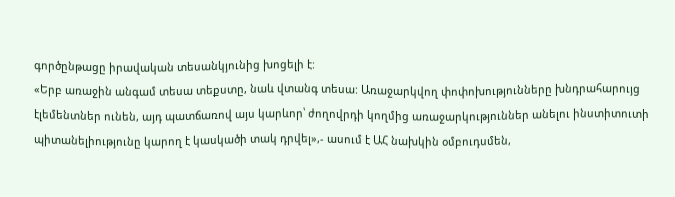գործընթացը իրավական տեսանկյունից խոցելի է:
«Երբ առաջին անգամ տեսա տեքստը, նաև վտանգ տեսա: Առաջարկվող փոփոխությունները խնդրահարույց էլեմենտներ ունեն, այդ պատճառով այս կարևոր՝ ժողովրդի կողմից առաջարկություններ անելու ինստիտուտի պիտանելիությունը կարող է կասկածի տակ դրվել»,- ասում է ԱՀ նախկին օմբուդսմեն,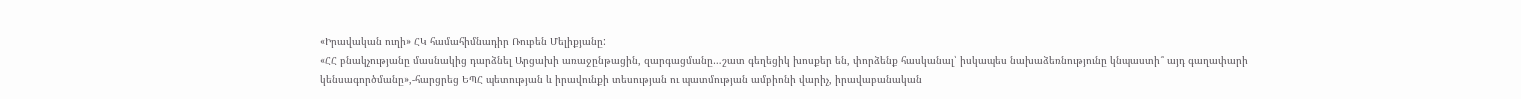«Իրավական ուղի» ՀԿ համահիմնադիր Ռուբեն Մելիքյանը:
«ՀՀ բնակչությանը մասնակից դարձնել Արցախի առաջընթացին, զարգացմանը…շատ գեղեցիկ խոսքեր են, փորձենք հասկանալ՝ իսկապես նախաձեռնությունը կնպաստի՞ այդ գաղափարի կենսագործմանը»,-հարցրեց ԵՊՀ պետության և իրավունքի տեսության ու պատմության ամբիոնի վարիչ, իրավաբանական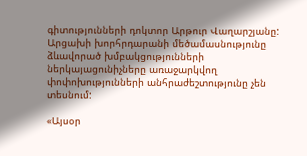գիտությունների դոկտոր Արթուր Վաղարշյանը:
Արցախի խորհրդարանի մեծամասնությունը ձևավորած խմբակցությունների ներկայացունիչները առաջարկվող փոփոխությունների անհրաժեշտությունը չեն տեսնում:

«Այսօր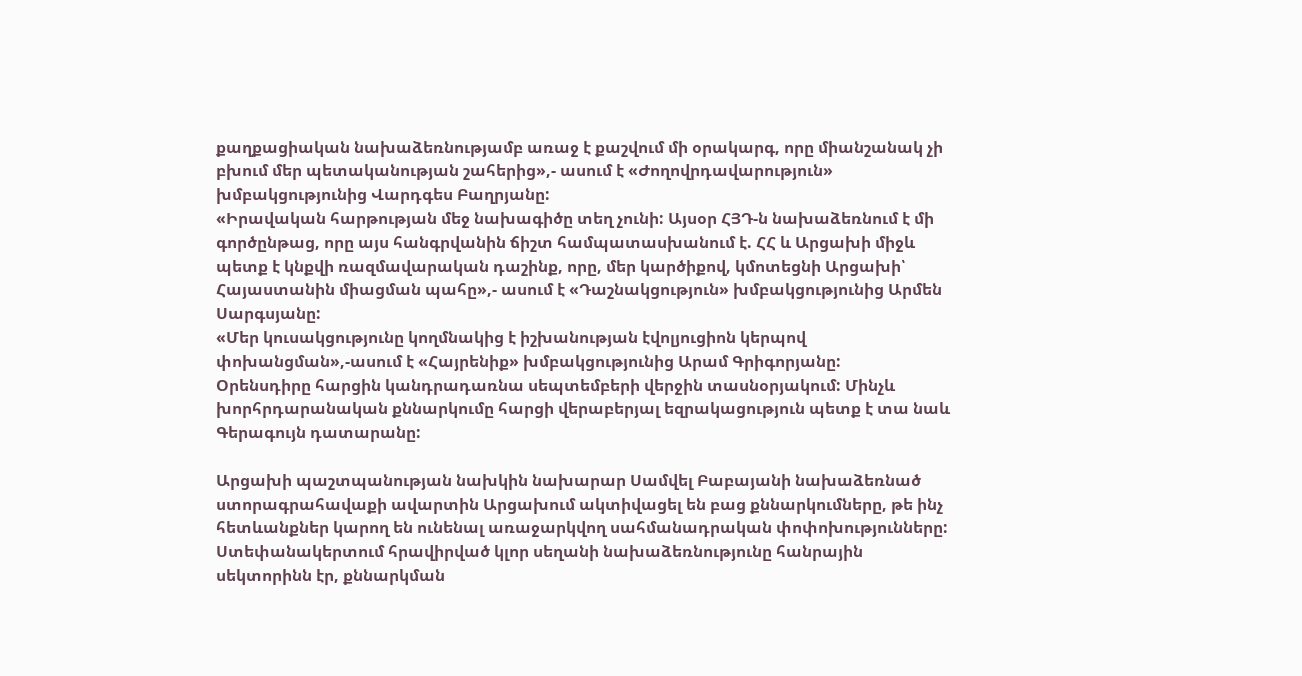քաղքացիական նախաձեռնությամբ առաջ է քաշվում մի օրակարգ, որը միանշանակ չի բխում մեր պետականության շահերից»,- ասում է «Ժողովրդավարություն» խմբակցությունից Վարդգես Բաղրյանը:
«Իրավական հարթության մեջ նախագիծը տեղ չունի: Այսօր ՀՅԴ-ն նախաձեռնում է մի գործընթաց, որը այս հանգրվանին ճիշտ համպատասխանում է. ՀՀ և Արցախի միջև պետք է կնքվի ռազմավարական դաշինք, որը, մեր կարծիքով, կմոտեցնի Արցախի՝ Հայաստանին միացման պահը»,- ասում է «Դաշնակցություն» խմբակցությունից Արմեն Սարգսյանը:
«Մեր կուսակցությունը կողմնակից է իշխանության էվոլյուցիոն կերպով փոխանցման»,-ասում է «Հայրենիք» խմբակցությունից Արամ Գրիգորյանը:
Օրենսդիրը հարցին կանդրադառնա սեպտեմբերի վերջին տասնօրյակում: Մինչև խորհրդարանական քննարկումը հարցի վերաբերյալ եզրակացություն պետք է տա նաև Գերագույն դատարանը:

Արցախի պաշտպանության նախկին նախարար Սամվել Բաբայանի նախաձեռնած ստորագրահավաքի ավարտին Արցախում ակտիվացել են բաց քննարկումները, թե ինչ հետևանքներ կարող են ունենալ առաջարկվող սահմանադրական փոփոխությունները: Ստեփանակերտում հրավիրված կլոր սեղանի նախաձեռնությունը հանրային սեկտորինն էր, քննարկման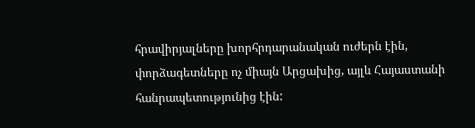հրավիրյալները խորհրդարանական ուժերն էին, փորձագետները ոչ միայն Արցախից, այլև Հայաստանի հանրապետությունից էին: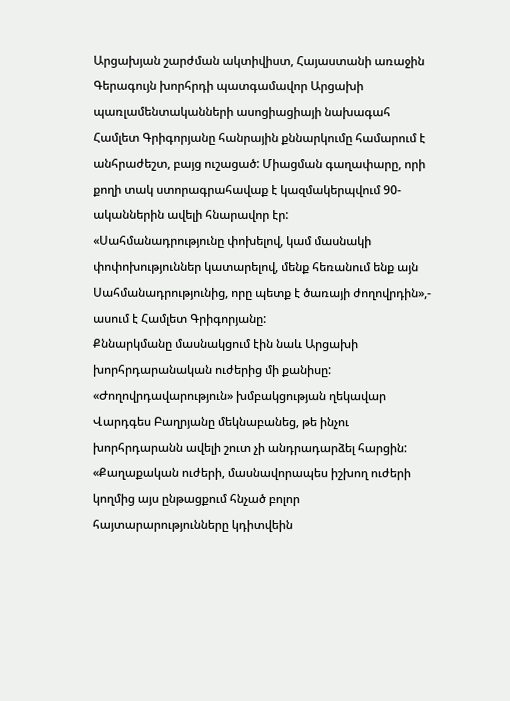Արցախյան շարժման ակտիվիստ, Հայաստանի առաջին Գերագույն խորհրդի պատգամավոր Արցախի պառլամենտականների ասոցիացիայի նախագահ Համլետ Գրիգորյանը հանրային քննարկումը համարում է անհրաժեշտ, բայց ուշացած: Միացման գաղափարը, որի քողի տակ ստորագրահավաք է կազմակերպվում 90-ականներին ավելի հնարավոր էր:
«Սահմանադրությունը փոխելով, կամ մասնակի փոփոխություններ կատարելով, մենք հեռանում ենք այն Սահմանադրությունից, որը պետք է ծառայի ժողովրդին»,- ասում է Համլետ Գրիգորյանը:
Քննարկմանը մասնակցում էին նաև Արցախի խորհրդարանական ուժերից մի քանիսը: «Ժողովրդավարություն» խմբակցության ղեկավար Վարդգես Բաղրյանը մեկնաբանեց, թե ինչու խորհրդարանն ավելի շուտ չի անդրադարձել հարցին:
«Քաղաքական ուժերի, մասնավորապես իշխող ուժերի կողմից այս ընթացքում հնչած բոլոր հայտարարությունները կդիտվեին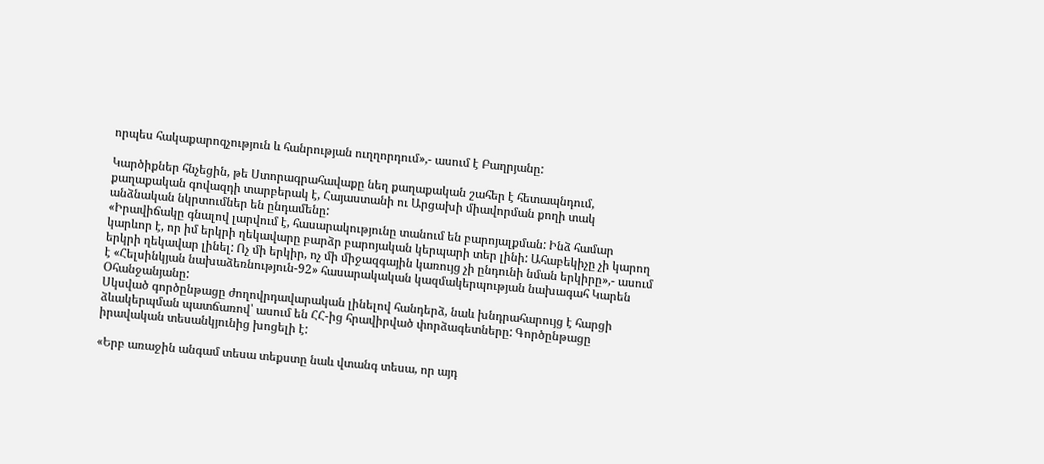որպես հակաքարոզչություն և հանրության ուղղորդում»,- ասում է Բաղրյանը:

Կարծիքներ հնչեցին, թե Ստորագրահավաքը նեղ քաղաքական շահեր է հետապնդում, քաղաքական գովազդի տարբերակ է, Հայաստանի ու Արցախի միավորման քողի տակ անձնական նկրտումներ են ընդամենը:
«Իրավիճակը գնալով լարվում է, հասարակությունը տանում են բարոյալքման: Ինձ համար կարևոր է, որ իմ երկրի ղեկավարը բարձր բարոյական կերպարի տեր լինի: Ահաբեկիչը չի կարող երկրի ղեկավար լինել: Ոչ մի երկիր, ոչ մի միջազգային կառույց չի ընդունի նման երկիրը»,- ասում է «Հելսինկյան նախաձեռնություն-92» հասարակական կազմակերպության նախագահ Կարեն Օհանջանյանը:
Սկսված գործընթացը ժողովրդավարական լինելով հանդերձ, նաև խնդրահարույց է հարցի ձևակերպման պատճառով՝ ասում են ՀՀ-ից հրավիրված փորձագետները: Գործընթացը իրավական տեսանկյունից խոցելի է:

«Երբ առաջին անգամ տեսա տեքստը նաև վտանգ տեսա, որ այդ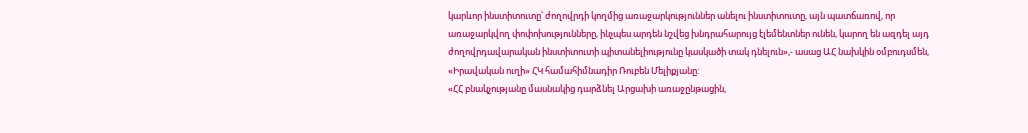կարևոր ինստիտուտը՝ ժողովրդի կողմից առաջարկություններ անելու ինստիտուտը, այն պատճառով, որ առաջարկվող փոփոխությունները, ինչպես արդեն նշվեց խնդրահարույց էլեմենտներ ունեն, կարող են ազդել այդ ժողովրդավարական ինստիտուտի պիտանելիությունը կասկածի տակ դնելուն»,- ասաց ԱՀ նախկին օմբուդսմեն, «Իրավական ուղի» ՀԿ համահիմնադիր Ռուբեն Մելիքյանը:
«ՀՀ բնակչությանը մասնակից դարձնել Արցախի առաջընթացին,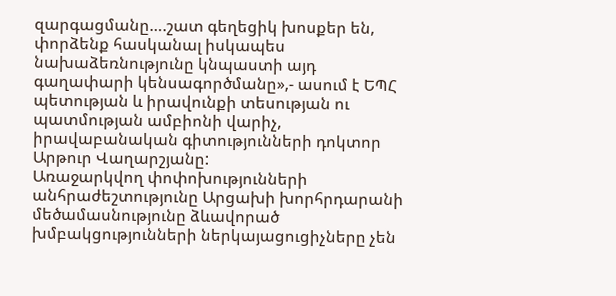զարգացմանը….շատ գեղեցիկ խոսքեր են, փորձենք հասկանալ իսկապես նախաձեռնությունը կնպաստի այդ գաղափարի կենսագործմանը»,- ասում է ԵՊՀ պետության և իրավունքի տեսության ու պատմության ամբիոնի վարիչ, իրավաբանական գիտությունների դոկտոր Արթուր Վաղարշյանը:
Առաջարկվող փոփոխությունների անհրաժեշտությունը Արցախի խորհրդարանի մեծամասնությունը ձևավորած խմբակցությունների ներկայացուցիչները չեն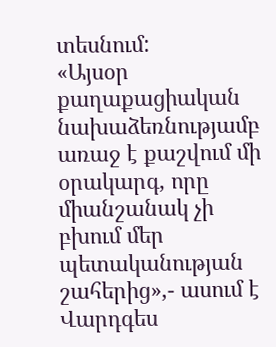տեսնում:
«Այսօր քաղաքացիական նախաձեռնությամբ առաջ է քաշվում մի օրակարգ, որը միանշանակ չի բխում մեր պետականության շահերից»,- ասում է Վարդգես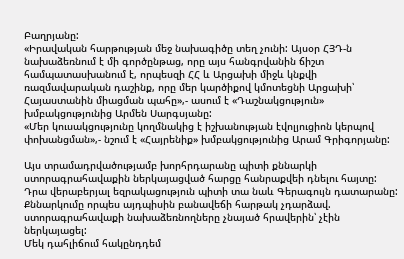Բաղրյանը:
«Իրավական հարթության մեջ նախագիծը տեղ չունի: Այսօր ՀՅԴ-ն նախաձեռնում է մի գործընթաց, որը այս հանգրվանին ճիշտ համպատասխանում է, որպեսզի ՀՀ և Արցախի միջև կնքվի ռազմավարական դաշինք, որը մեր կարծիքով կմոտեցնի Արցախի՝ Հայաստանին միացման պահը»,- ասում է «Դաշնակցություն» խմբակցությունից Արմեն Սարգսյանը:
«Մեր կուսակցությունը կողմնակից է իշխանության էվոլյուցիոն կերպով փոխանցման»,- նշում է «Հայրենիք» խմբակցությունից Արամ Գրիգորյանը:

Այս տրամադրվածությամբ խորհրդարանը պիտի քննարկի ստորագրահավաքին ներկայացված հարցը հանրաքվեի դնելու հայտը: Դրա վերաբերյալ եզրակացություն պիտի տա նաև Գերագույն դատարանը:
Քննարկումը որպես այդպիսին բանավեճի հարթակ չդարձավ. ստորագրահավաքի նախաձեռնողները չնայած հրավերին՝ չէին ներկայացել:
Մեկ դահլիճում հակընդդեմ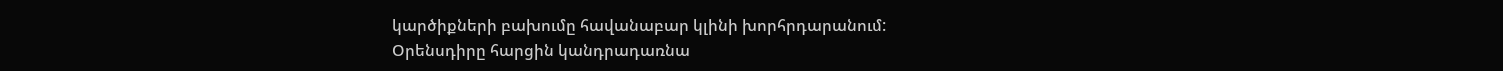կարծիքների բախումը հավանաբար կլինի խորհրդարանում:
Օրենսդիրը հարցին կանդրադառնա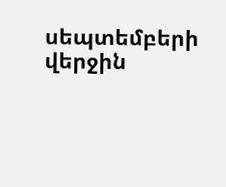սեպտեմբերի վերջին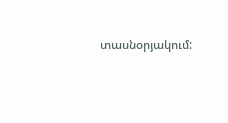տասնօրյակում: